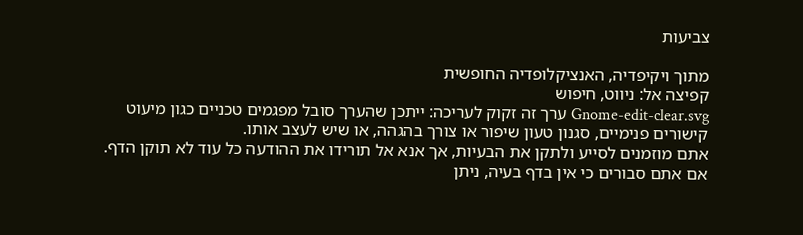צביעות

מתוך ויקיפדיה, האנציקלופדיה החופשית
קפיצה אל: ניווט, חיפוש
Gnome-edit-clear.svg ערך זה זקוק לעריכה: ייתכן שהערך סובל מפגמים טכניים כגון מיעוט קישורים פנימיים, סגנון טעון שיפור או צורך בהגהה, או שיש לעצב אותו.
אתם מוזמנים לסייע ולתקן את הבעיות, אך אנא אל תורידו את ההודעה כל עוד לא תוקן הדף. אם אתם סבורים כי אין בדף בעיה, ניתן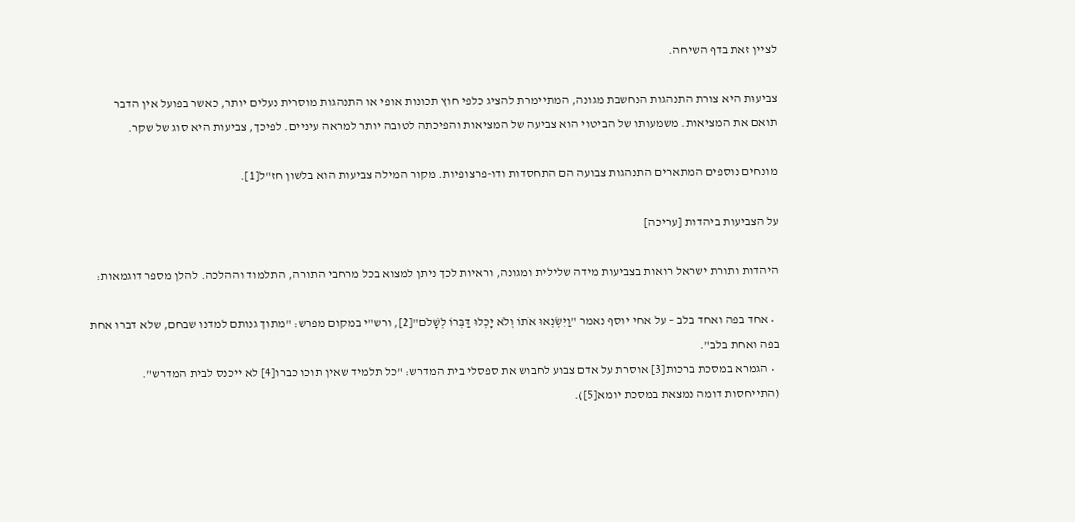לציין זאת בדף השיחה.

צביעוּת היא צורת התנהגות הנחשבת מגונה, המתיימרת להציג כלפי חוץ תכונות אופי או התנהגות מוסרית נעלים יותר, כאשר בפועל אין הדבר תואם את המציאות. משמעותו של הביטוי הוא צביעה של המציאות והפיכתה לטובה יותר למראה עיניים. לפיכך, צביעות היא סוג של שקר.

מונחים נוספים המתארים התנהגות צבועה הם התחסדות ודו-פרצופיות. מקור המילה צביעות הוא בלשון חז"ל[1].

על הצביעות ביהדות [עריכה]

היהדות ותורת ישראל רואות בצביעות מידה שלילית ומגונה, וראיות לכך ניתן למצוא בכל מרחבי התורה, התלמוד וההלכה. להלן מספר דוגמאות:

  • אחד בפה ואחד בלב – על אחי יוסף נאמר "וַיִּשְׂנְאוּ אֹתוֹ וְלֹא יָכְלוּ דַּבְּרוֹ לְשָׁלֹם"[2], ורש"י במקום מפרש: "מתוך גנותם למדנו שבחם, שלא דברו אחת בפה ואחת בלב".
  • הגמרא במסכת ברכות[3] אוסרת על אדם צבוע לחבוש את ספסלי בית המדרש: "כל תלמיד שאין תוכו כברו[4] לא ייכנס לבית המדרש". (התייחסות דומה נמצאת במסכת יומא[5]).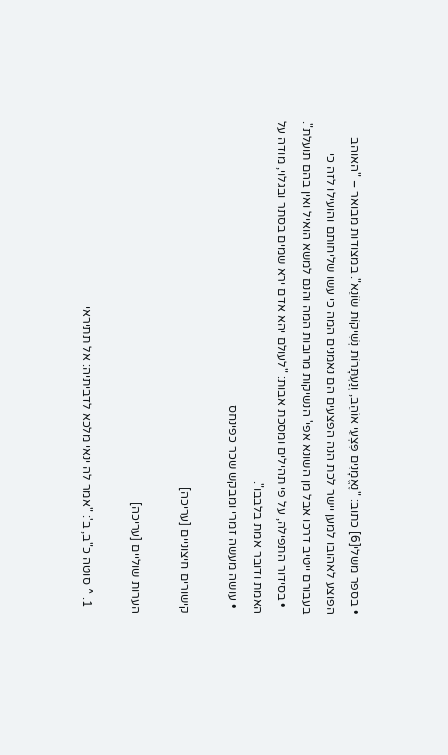• בספר משלי[6] כתוב: "נֶאֱמָנִים פִּצְעֵי אוֹהֵב, וְנַעְתָּרוֹת נְשִׁיקוֹת שׂוֹנֵא". במצודות מבואר – "האוהב הפוצע לאהובו למען יישר לכת הנה הפצעים הם נאמנים המה כי עשו שליחותם והועילו לזה כי בעבורם ייטיב דרכו אבל מן השונא אפי' הנשיקות מרובות המה והנם למשא הואיל ואין בהם תועלת".
  • בסידור התפילה, על פי תהילים ומסכת אבות: "לעולם יהא אדם ירא שמים בסתר ובגלוי, מודה על האמת ודובר אמת בלבבו".
  • עושה מעשה זמרי ומבקש שכר כפינחס

קישורים חיצוניים [עריכה]

הערות שוליים [עריכה]

  1. ^ סוטה כ"ב, ב': "אמר לה ינאי מלכא לדביתיה: אל תתיראי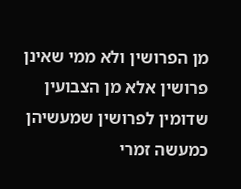מן הפרושין ולא ממי שאינן פרושין אלא מן הצבועין שדומין לפרושין שמעשיהן כמעשה זמרי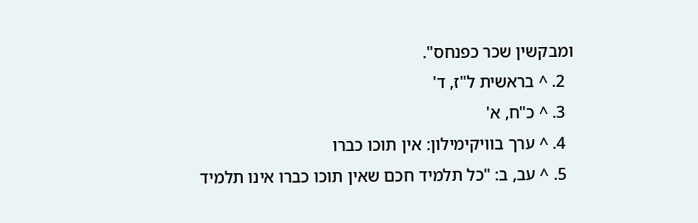ומבקשין שכר כפנחס".
  2. ^ בראשית ל"ז, ד'
  3. ^ כ"ח, א'
  4. ^ ערך בוויקימילון: אין תוכו כברו
  5. ^ עב, ב: "כל תלמיד חכם שאין תוכו כברו אינו תלמיד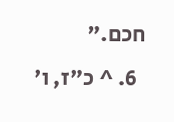חכם."
  6. ^ כ"ז, ו'